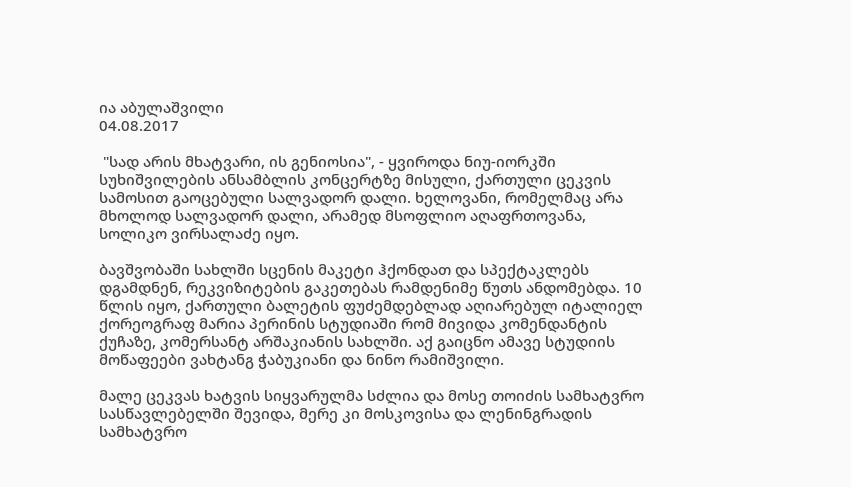ია აბულაშვილი
04.08.2017

 "სად არის მხატვარი, ის გენიოსია", - ყვიროდა ნიუ-იორკში სუხიშვილების ანსამბლის კონცერტზე მისული, ქართული ცეკვის სამოსით გაოცებული სალვადორ დალი. ხელოვანი, რომელმაც არა მხოლოდ სალვადორ დალი, არამედ მსოფლიო აღაფრთოვანა, სოლიკო ვირსალაძე იყო.

ბავშვობაში სახლში სცენის მაკეტი ჰქონდათ და სპექტაკლებს დგამდნენ, რეკვიზიტების გაკეთებას რამდენიმე წუთს ანდომებდა. 10 წლის იყო, ქართული ბალეტის ფუძემდებლად აღიარებულ იტალიელ ქორეოგრაფ მარია პერინის სტუდიაში რომ მივიდა კომენდანტის ქუჩაზე, კომერსანტ არშაკიანის სახლში. აქ გაიცნო ამავე სტუდიის მოწაფეები ვახტანგ ჭაბუკიანი და ნინო რამიშვილი.

მალე ცეკვას ხატვის სიყვარულმა სძლია და მოსე თოიძის სამხატვრო სასწავლებელში შევიდა, მერე კი მოსკოვისა და ლენინგრადის სამხატვრო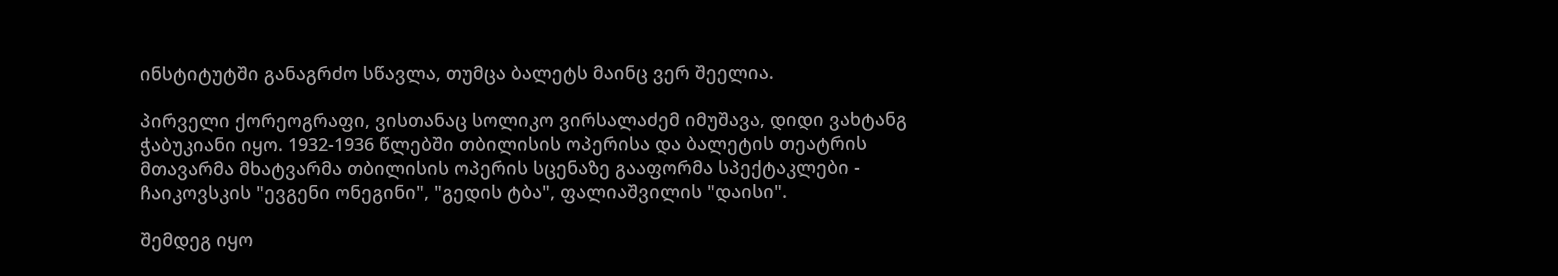ინსტიტუტში განაგრძო სწავლა, თუმცა ბალეტს მაინც ვერ შეელია.

პირველი ქორეოგრაფი, ვისთანაც სოლიკო ვირსალაძემ იმუშავა, დიდი ვახტანგ ჭაბუკიანი იყო. 1932-1936 წლებში თბილისის ოპერისა და ბალეტის თეატრის მთავარმა მხატვარმა თბილისის ოპერის სცენაზე გააფორმა სპექტაკლები - ჩაიკოვსკის "ევგენი ონეგინი", "გედის ტბა", ფალიაშვილის "დაისი".

შემდეგ იყო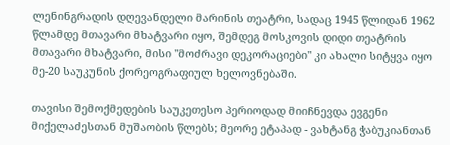ლენინგრადის დღევანდელი მარინის თეატრი, სადაც 1945 წლიდან 1962 წლამდე მთავარი მხატვარი იყო, შემდეგ მოსკოვის დიდი თეატრის მთავარი მხატვარი, მისი "მოძრავი დეკორაციები" კი ახალი სიტყვა იყო მე-20 საუკუნის ქორეოგრაფიულ ხელოვნებაში.

თავისი შემოქმედების საუკეთესო პერიოდად მიიჩნევდა ევგენი მიქელაძესთან მუშაობის წლებს; მეორე ეტაპად - ვახტანგ ჭაბუკიანთან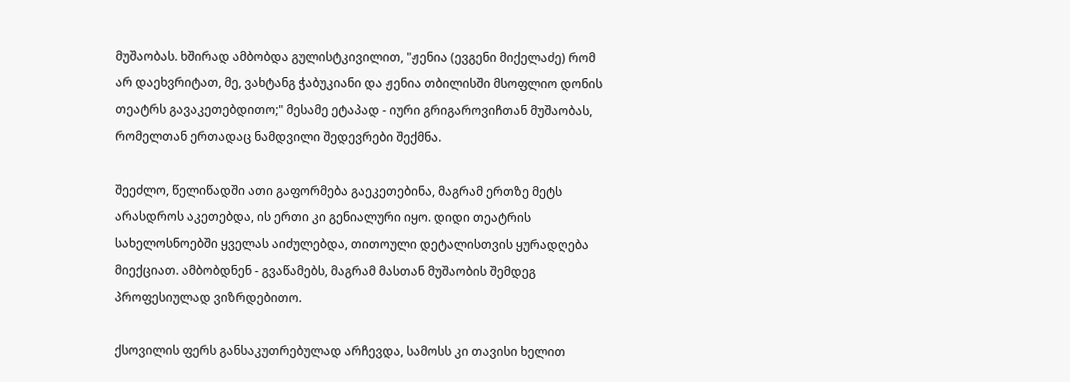მუშაობას. ხშირად ამბობდა გულისტკივილით, "ჟენია (ევგენი მიქელაძე) რომ არ დაეხვრიტათ, მე, ვახტანგ ჭაბუკიანი და ჟენია თბილისში მსოფლიო დონის თეატრს გავაკეთებდითო;" მესამე ეტაპად - იური გრიგაროვიჩთან მუშაობას, რომელთან ერთადაც ნამდვილი შედევრები შექმნა.

შეეძლო, წელიწადში ათი გაფორმება გაეკეთებინა, მაგრამ ერთზე მეტს არასდროს აკეთებდა, ის ერთი კი გენიალური იყო. დიდი თეატრის სახელოსნოებში ყველას აიძულებდა, თითოული დეტალისთვის ყურადღება მიექციათ. ამბობდნენ - გვაწამებს, მაგრამ მასთან მუშაობის შემდეგ პროფესიულად ვიზრდებითო.

ქსოვილის ფერს განსაკუთრებულად არჩევდა, სამოსს კი თავისი ხელით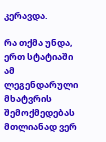კერავდა.

რა თქმა უნდა, ერთ სტატიაში ამ ლეგენდარული მხატვრის შემოქმედებას მთლიანად ვერ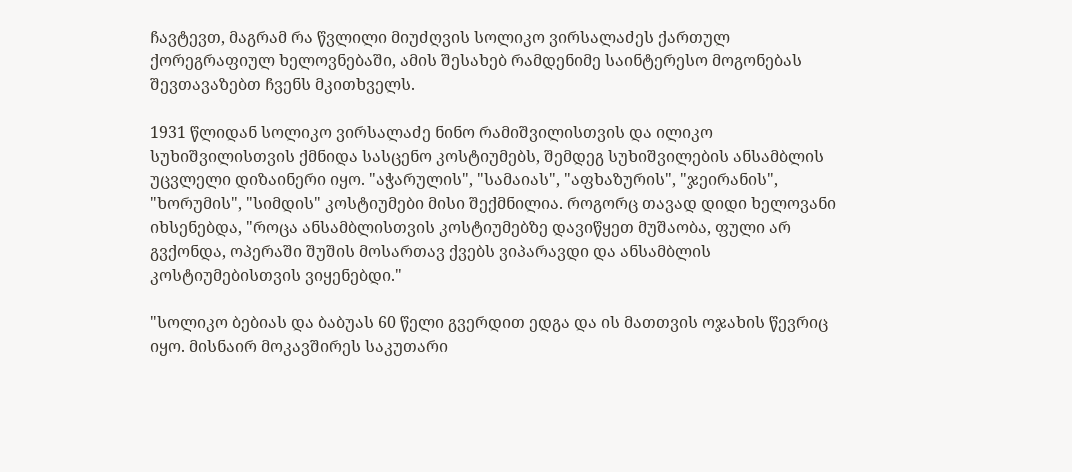ჩავტევთ, მაგრამ რა წვლილი მიუძღვის სოლიკო ვირსალაძეს ქართულ ქორეგრაფიულ ხელოვნებაში, ამის შესახებ რამდენიმე საინტერესო მოგონებას შევთავაზებთ ჩვენს მკითხველს.

1931 წლიდან სოლიკო ვირსალაძე ნინო რამიშვილისთვის და ილიკო სუხიშვილისთვის ქმნიდა სასცენო კოსტიუმებს, შემდეგ სუხიშვილების ანსამბლის უცვლელი დიზაინერი იყო. "აჭარულის", "სამაიას", "აფხაზურის", "ჯეირანის", "ხორუმის", "სიმდის" კოსტიუმები მისი შექმნილია. როგორც თავად დიდი ხელოვანი იხსენებდა, "როცა ანსამბლისთვის კოსტიუმებზე დავიწყეთ მუშაობა, ფული არ გვქონდა, ოპერაში შუშის მოსართავ ქვებს ვიპარავდი და ანსამბლის კოსტიუმებისთვის ვიყენებდი."

"სოლიკო ბებიას და ბაბუას 60 წელი გვერდით ედგა და ის მათთვის ოჯახის წევრიც იყო. მისნაირ მოკავშირეს საკუთარი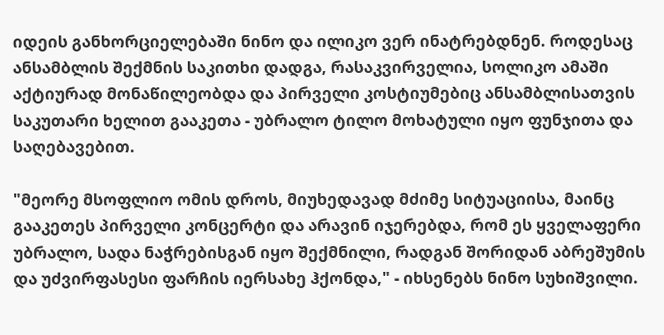იდეის განხორციელებაში ნინო და ილიკო ვერ ინატრებდნენ. როდესაც ანსამბლის შექმნის საკითხი დადგა, რასაკვირველია, სოლიკო ამაში აქტიურად მონაწილეობდა და პირველი კოსტიუმებიც ანსამბლისათვის საკუთარი ხელით გააკეთა - უბრალო ტილო მოხატული იყო ფუნჯითა და საღებავებით.

"მეორე მსოფლიო ომის დროს, მიუხედავად მძიმე სიტუაციისა, მაინც გააკეთეს პირველი კონცერტი და არავინ იჯერებდა, რომ ეს ყველაფერი უბრალო, სადა ნაჭრებისგან იყო შექმნილი, რადგან შორიდან აბრეშუმის და უძვირფასესი ფარჩის იერსახე ჰქონდა," - იხსენებს ნინო სუხიშვილი.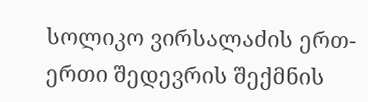სოლიკო ვირსალაძის ერთ-ერთი შედევრის შექმნის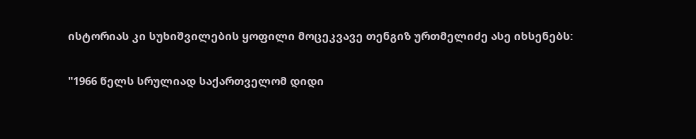ისტორიას კი სუხიშვილების ყოფილი მოცეკვავე თენგიზ ურთმელიძე ასე იხსენებს:

"1966 წელს სრულიად საქართველომ დიდი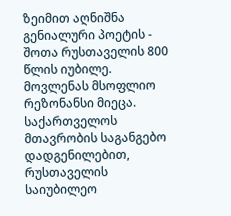ზეიმით აღნიშნა გენიალური პოეტის - შოთა რუსთაველის 800 წლის იუბილე. მოვლენას მსოფლიო რეზონანსი მიეცა. საქართველოს მთავრობის საგანგებო დადგენილებით, რუსთაველის საიუბილეო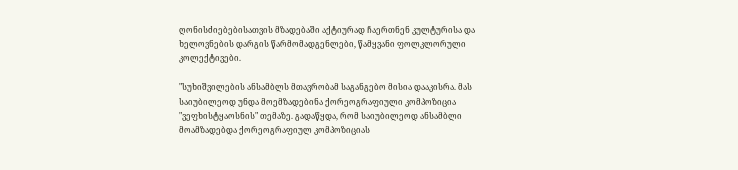ღონისძიებებისათვის მზადებაში აქტიურად ჩაერთნენ კულტურისა და ხელოვნების დარგის წარმომადგენლები, წამყვანი ფოლკლორული კოლექტივები.

"სუხიშვილების ანსამბლს მთავრობამ საგანგებო მისია დააკისრა. მას საიუბილეოდ უნდა მოემზადებინა ქორეოგრაფიული კომპოზიცია "ვეფხისტყაოსნის" თემაზე. გადაწყდა, რომ საიუბილეოდ ანსამბლი მოამზადებდა ქორეოგრაფიულ კომპოზიციას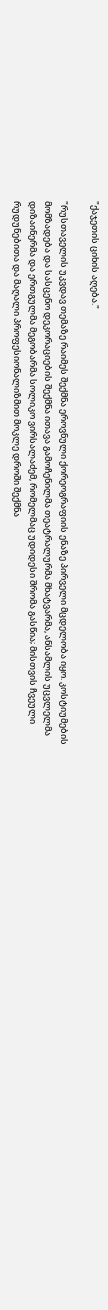"ქაჯეთის ციხის აღება."

"რუსთაველის უკვდავ თემაზე რაიმეს შექმნა ეროვნული ქორეოგრაფიის ენაზე პირველი მცდელობა იყო. კოსტიუმების მომზადება და სასცენო დეკორაციების შექმნა ითავა გამოჩენილმა თეატრალურმა მხატვარმა, ანსამლის უცვლელმა დიზაინერმა და ერთგულმა მეგობარმა სოლიკო ვირსალაძემ, რომელმაც უდიდესი შრომა გასწია; მისთვის ჩვეული რუდუნებითა და მაღალი პროფესიონალიზმით მოკლე დროში შექმნა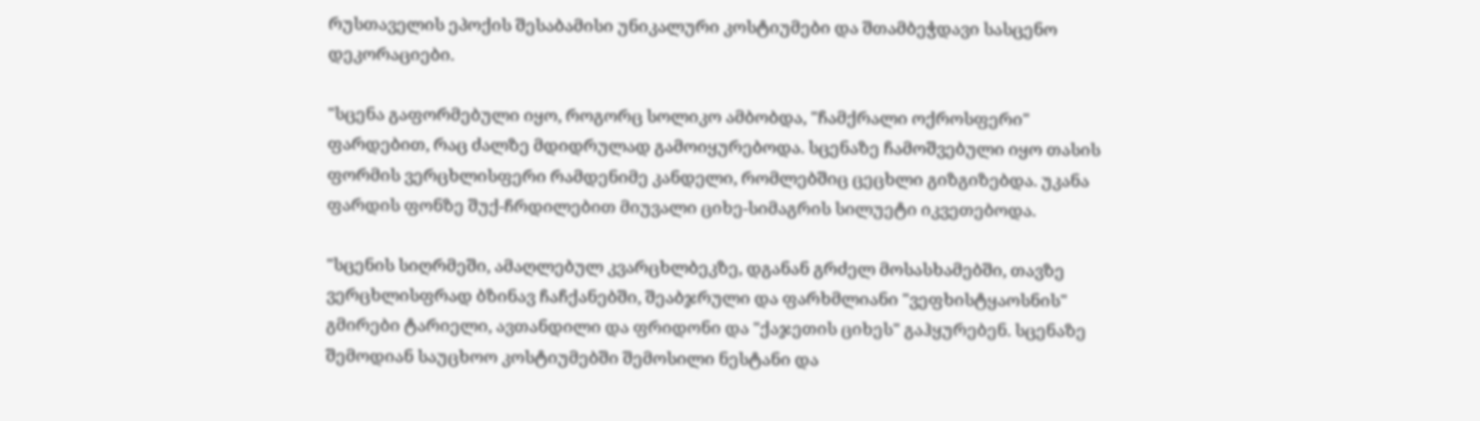რუსთაველის ეპოქის შესაბამისი უნიკალური კოსტიუმები და შთამბეჭდავი სასცენო დეკორაციები.

"სცენა გაფორმებული იყო, როგორც სოლიკო ამბობდა, "ჩამქრალი ოქროსფერი" ფარდებით, რაც ძალზე მდიდრულად გამოიყურებოდა. სცენაზე ჩამოშვებული იყო თასის ფორმის ვერცხლისფერი რამდენიმე კანდელი, რომლებშიც ცეცხლი გიზგიზებდა. უკანა ფარდის ფონზე შუქ-ჩრდილებით მიუვალი ციხე-სიმაგრის სილუეტი იკვეთებოდა.

"სცენის სიღრმეში, ამაღლებულ კვარცხლბეკზე, დგანან გრძელ მოსასხამებში, თავზე ვერცხლისფრად ბზინავ ჩაჩქანებში, შეაბჯრული და ფარხმლიანი "ვეფხისტყაოსნის" გმირები ტარიელი, ავთანდილი და ფრიდონი და "ქაჯეთის ციხეს" გაჰყურებენ. სცენაზე შემოდიან საუცხოო კოსტიუმებში შემოსილი ნესტანი და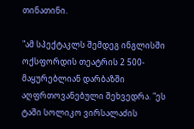თინათინი.

"ამ სპექტაკლს შემდეგ ინგლისში ოქსფორდის თეატრის 2 500- მაყურებლიან დარბაზში აღფრთოვანებული შეხვედრა. "ეს ტაში სოლიკო ვირსალაძის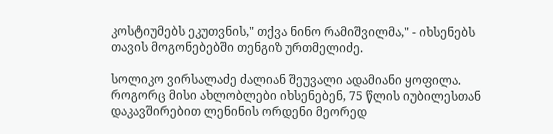კოსტიუმებს ეკუთვნის," თქვა ნინო რამიშვილმა," - იხსენებს თავის მოგონებებში თენგიზ ურთმელიძე.

სოლიკო ვირსალაძე ძალიან შეუვალი ადამიანი ყოფილა. როგორც მისი ახლობლები იხსენებენ, 75 წლის იუბილესთან დაკავშირებით ლენინის ორდენი მეორედ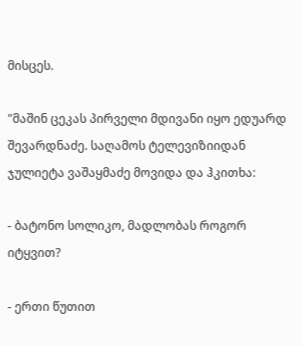მისცეს.

"მაშინ ცეკას პირველი მდივანი იყო ედუარდ შევარდნაძე. საღამოს ტელევიზიიდან ჯულიეტა ვაშაყმაძე მოვიდა და ჰკითხა:

- ბატონო სოლიკო, მადლობას როგორ იტყვით?

- ერთი წუთით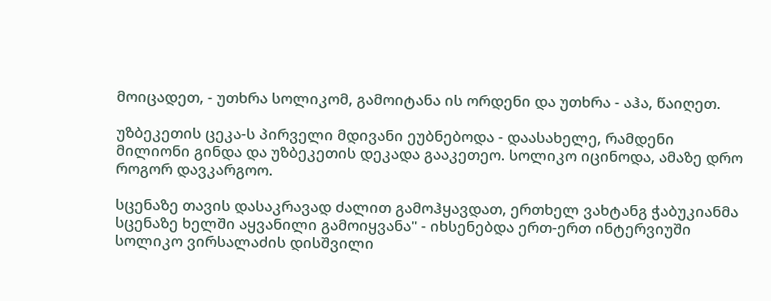მოიცადეთ, - უთხრა სოლიკომ, გამოიტანა ის ორდენი და უთხრა - აჰა, წაიღეთ.

უზბეკეთის ცეკა-ს პირველი მდივანი ეუბნებოდა - დაასახელე, რამდენი მილიონი გინდა და უზბეკეთის დეკადა გააკეთეო. სოლიკო იცინოდა, ამაზე დრო როგორ დავკარგოო.

სცენაზე თავის დასაკრავად ძალით გამოჰყავდათ, ერთხელ ვახტანგ ჭაბუკიანმა სცენაზე ხელში აყვანილი გამოიყვანა" - იხსენებდა ერთ-ერთ ინტერვიუში სოლიკო ვირსალაძის დისშვილი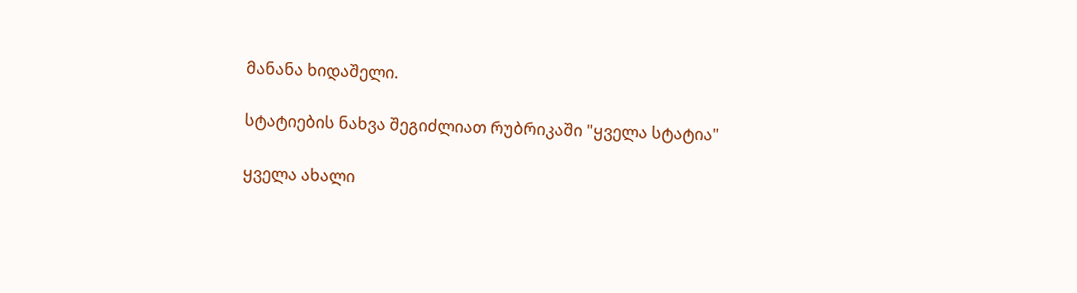მანანა ხიდაშელი.

სტატიების ნახვა შეგიძლიათ რუბრიკაში "ყველა სტატია"

ყველა ახალი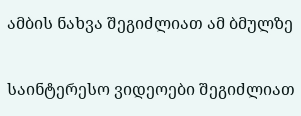ამბის ნახვა შეგიძლიათ ამ ბმულზე

საინტერესო ვიდეოები შეგიძლიათ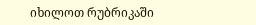იხილოთ რუბრიკაში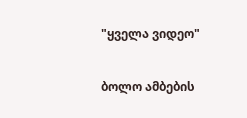"ყველა ვიდეო"

ბოლო ამბების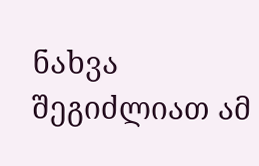ნახვა შეგიძლიათ ამ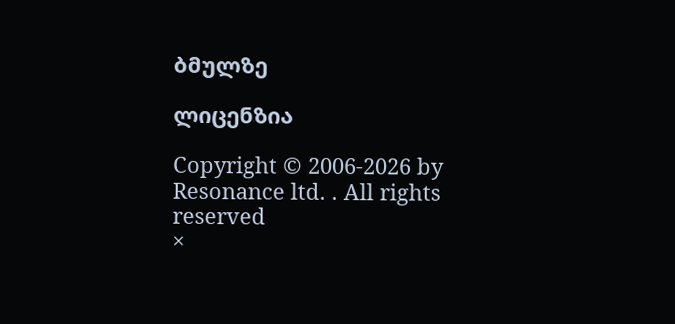ბმულზე

ლიცენზია

Copyright © 2006-2026 by Resonance ltd. . All rights reserved
×